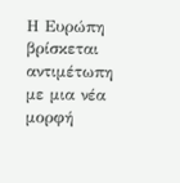Η Ευρώπη βρίσκεται αντιμέτωπη με μια νέα μορφή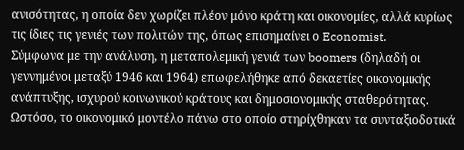ανισότητας, η οποία δεν χωρίζει πλέον μόνο κράτη και οικονομίες, αλλά κυρίως τις ίδιες τις γενιές των πολιτών της, όπως επισημαίνει ο Economist.
Σύμφωνα με την ανάλυση, η μεταπολεμική γενιά των boomers (δηλαδή οι γεννημένοι μεταξύ 1946 και 1964) επωφελήθηκε από δεκαετίες οικονομικής ανάπτυξης, ισχυρού κοινωνικού κράτους και δημοσιονομικής σταθερότητας. Ωστόσο, το οικονομικό μοντέλο πάνω στο οποίο στηρίχθηκαν τα συνταξιοδοτικά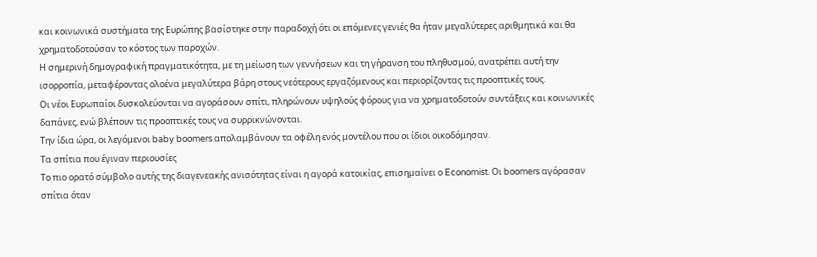και κοινωνικά συστήματα της Ευρώπης βασίστηκε στην παραδοχή ότι οι επόμενες γενιές θα ήταν μεγαλύτερες αριθμητικά και θα χρηματοδοτούσαν το κόστος των παροχών.
Η σημερινή δημογραφική πραγματικότητα, με τη μείωση των γεννήσεων και τη γήρανση του πληθυσμού, ανατρέπει αυτή την ισορροπία, μεταφέροντας ολοένα μεγαλύτερα βάρη στους νεότερους εργαζόμενους και περιορίζοντας τις προοπτικές τους.
Οι νέοι Ευρωπαίοι δυσκολεύονται να αγοράσουν σπίτι, πληρώνουν υψηλούς φόρους για να χρηματοδοτούν συντάξεις και κοινωνικές δαπάνες, ενώ βλέπουν τις προοπτικές τους να συρρικνώνονται.
Την ίδια ώρα, οι λεγόμενοι baby boomers απολαμβάνουν τα οφέλη ενός μοντέλου που οι ίδιοι οικοδόμησαν.
Τα σπίτια που έγιναν περιουσίες
Το πιο ορατό σύμβολο αυτής της διαγενεακής ανισότητας είναι η αγορά κατοικίας, επισημαίνει ο Economist. Οι boomers αγόρασαν σπίτια όταν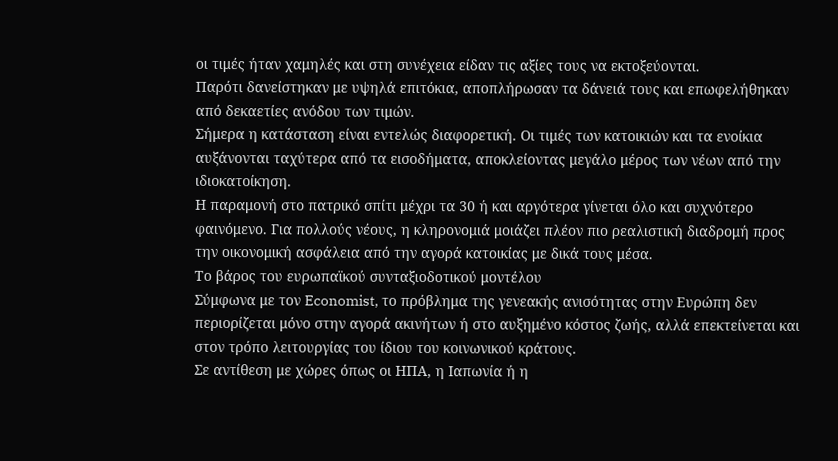οι τιμές ήταν χαμηλές και στη συνέχεια είδαν τις αξίες τους να εκτοξεύονται.
Παρότι δανείστηκαν με υψηλά επιτόκια, αποπλήρωσαν τα δάνειά τους και επωφελήθηκαν από δεκαετίες ανόδου των τιμών.
Σήμερα η κατάσταση είναι εντελώς διαφορετική. Οι τιμές των κατοικιών και τα ενοίκια αυξάνονται ταχύτερα από τα εισοδήματα, αποκλείοντας μεγάλο μέρος των νέων από την ιδιοκατοίκηση.
Η παραμονή στο πατρικό σπίτι μέχρι τα 30 ή και αργότερα γίνεται όλο και συχνότερο φαινόμενο. Για πολλούς νέους, η κληρονομιά μοιάζει πλέον πιο ρεαλιστική διαδρομή προς την οικονομική ασφάλεια από την αγορά κατοικίας με δικά τους μέσα.
Το βάρος του ευρωπαϊκού συνταξιοδοτικού μοντέλου
Σύμφωνα με τον Economist, το πρόβλημα της γενεακής ανισότητας στην Ευρώπη δεν περιορίζεται μόνο στην αγορά ακινήτων ή στο αυξημένο κόστος ζωής, αλλά επεκτείνεται και στον τρόπο λειτουργίας του ίδιου του κοινωνικού κράτους.
Σε αντίθεση με χώρες όπως οι ΗΠΑ, η Ιαπωνία ή η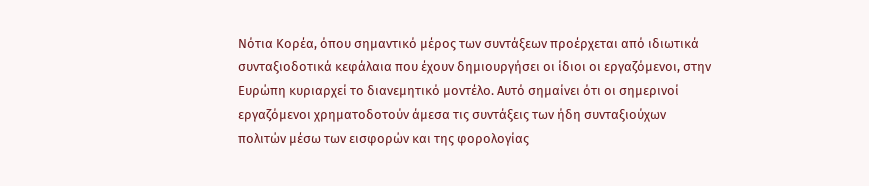Νότια Κορέα, όπου σημαντικό μέρος των συντάξεων προέρχεται από ιδιωτικά συνταξιοδοτικά κεφάλαια που έχουν δημιουργήσει οι ίδιοι οι εργαζόμενοι, στην Ευρώπη κυριαρχεί το διανεμητικό μοντέλο. Αυτό σημαίνει ότι οι σημερινοί εργαζόμενοι χρηματοδοτούν άμεσα τις συντάξεις των ήδη συνταξιούχων πολιτών μέσω των εισφορών και της φορολογίας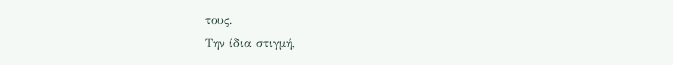τους.
Την ίδια στιγμή,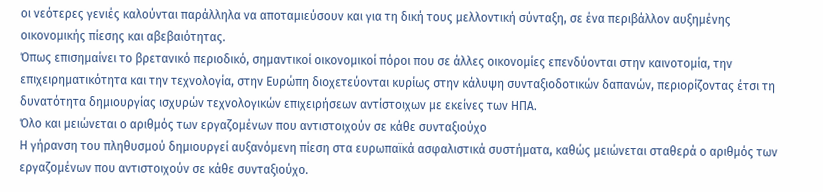οι νεότερες γενιές καλούνται παράλληλα να αποταμιεύσουν και για τη δική τους μελλοντική σύνταξη, σε ένα περιβάλλον αυξημένης οικονομικής πίεσης και αβεβαιότητας.
Όπως επισημαίνει το βρετανικό περιοδικό, σημαντικοί οικονομικοί πόροι που σε άλλες οικονομίες επενδύονται στην καινοτομία, την επιχειρηματικότητα και την τεχνολογία, στην Ευρώπη διοχετεύονται κυρίως στην κάλυψη συνταξιοδοτικών δαπανών, περιορίζοντας έτσι τη δυνατότητα δημιουργίας ισχυρών τεχνολογικών επιχειρήσεων αντίστοιχων με εκείνες των ΗΠΑ.
Όλο και μειώνεται ο αριθμός των εργαζομένων που αντιστοιχούν σε κάθε συνταξιούχο
Η γήρανση του πληθυσμού δημιουργεί αυξανόμενη πίεση στα ευρωπαϊκά ασφαλιστικά συστήματα, καθώς μειώνεται σταθερά ο αριθμός των εργαζομένων που αντιστοιχούν σε κάθε συνταξιούχο.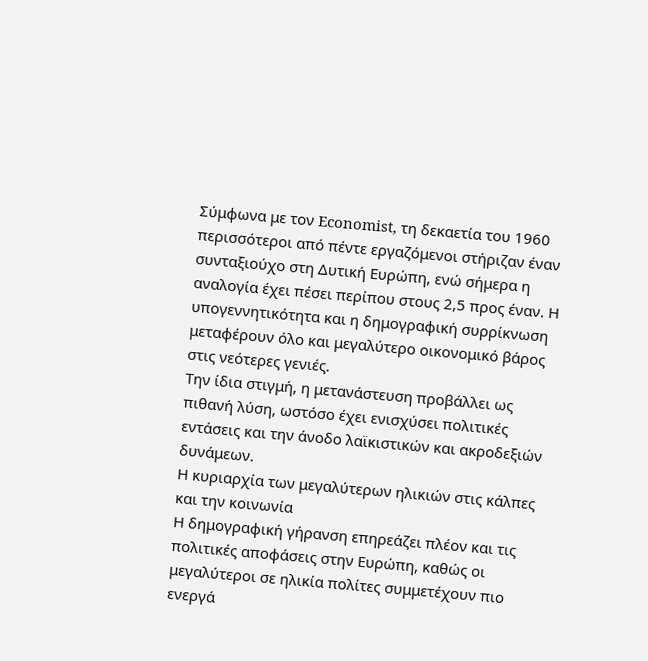Σύμφωνα με τον Economist, τη δεκαετία του 1960 περισσότεροι από πέντε εργαζόμενοι στήριζαν έναν συνταξιούχο στη Δυτική Ευρώπη, ενώ σήμερα η αναλογία έχει πέσει περίπου στους 2,5 προς έναν. Η υπογεννητικότητα και η δημογραφική συρρίκνωση μεταφέρουν όλο και μεγαλύτερο οικονομικό βάρος στις νεότερες γενιές.
Την ίδια στιγμή, η μετανάστευση προβάλλει ως πιθανή λύση, ωστόσο έχει ενισχύσει πολιτικές εντάσεις και την άνοδο λαϊκιστικών και ακροδεξιών δυνάμεων.
Η κυριαρχία των μεγαλύτερων ηλικιών στις κάλπες και την κοινωνία
Η δημογραφική γήρανση επηρεάζει πλέον και τις πολιτικές αποφάσεις στην Ευρώπη, καθώς οι μεγαλύτεροι σε ηλικία πολίτες συμμετέχουν πιο ενεργά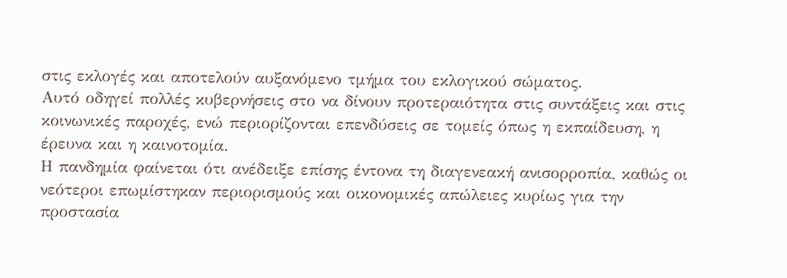στις εκλογές και αποτελούν αυξανόμενο τμήμα του εκλογικού σώματος.
Αυτό οδηγεί πολλές κυβερνήσεις στο να δίνουν προτεραιότητα στις συντάξεις και στις κοινωνικές παροχές, ενώ περιορίζονται επενδύσεις σε τομείς όπως η εκπαίδευση, η έρευνα και η καινοτομία.
Η πανδημία φαίνεται ότι ανέδειξε επίσης έντονα τη διαγενεακή ανισορροπία, καθώς οι νεότεροι επωμίστηκαν περιορισμούς και οικονομικές απώλειες κυρίως για την προστασία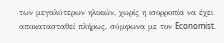των μεγαλύτερων ηλικιών, χωρίς η ισορροπία να έχει αποκατασταθεί πλήρως, σύμφωνα με τον Economist.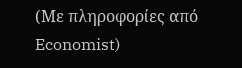(Με πληροφορίες από Economist)